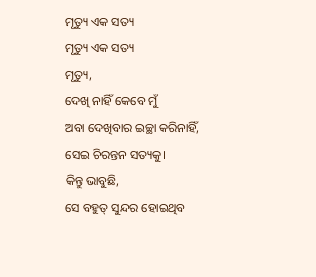ମୃତ୍ୟୁ ଏକ ସତ୍ୟ
ମୃତ୍ୟୁ ଏକ ସତ୍ୟ
ମୃତ୍ୟୁ,
ଦେଖି ନାହିଁ କେବେ ମୁଁ
ଅବା ଦେଖିବାର ଇଚ୍ଛା କରିନାହିଁ,
ସେଇ ଚିରନ୍ତନ ସତ୍ୟକୁ।
କିନ୍ତୁ ଭାବୁଛି,
ସେ ବହୁତ୍ ସୁନ୍ଦର ହୋଇଥିବ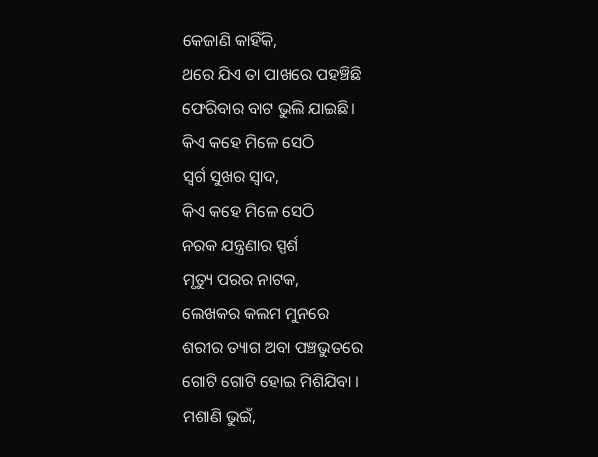କେଜାଣି କାହିଁକି,
ଥରେ ଯିଏ ତା ପାଖରେ ପହଞ୍ଚିଛି
ଫେରିବାର ବାଟ ଭୁଲି ଯାଇଛି।
କିଏ କହେ ମିଳେ ସେଠି
ସ୍ଵର୍ଗ ସୁଖର ସ୍ଵାଦ,
କିଏ କହେ ମିଳେ ସେଠି
ନରକ ଯନ୍ତ୍ରଣାର ସ୍ପର୍ଶ
ମୃତ୍ୟୁ ପରର ନାଟକ,
ଲେଖକର କଲମ ମୁନରେ
ଶରୀର ତ୍ୟାଗ ଅବା ପଞ୍ଚଭୁତରେ
ଗୋଟି ଗୋଟି ହୋଇ ମିଶିଯିବା ।
ମଶାଣି ଭୁଇଁ,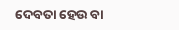ଦେବତା ହେଉ ବା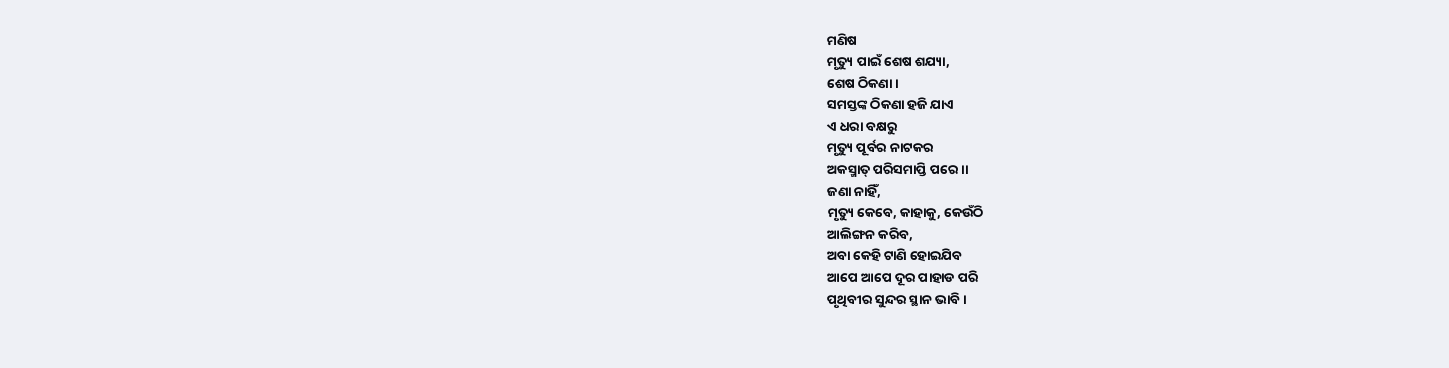ମଣିଷ
ମୃତ୍ୟୁ ପାଇଁ ଶେଷ ଶଯ୍ୟା,
ଶେଷ ଠିକଣା ।
ସମସ୍ତଙ୍କ ଠିକଣା ହଜି ଯାଏ
ଏ ଧରା ବକ୍ଷରୁ
ମୃତ୍ୟୁ ପୂର୍ବର ନାଟକର
ଅକସ୍ମାତ୍ ପରିସମାପ୍ତି ପରେ।।
ଜଣା ନାହିଁ,
ମୃତ୍ୟୁ କେବେ, କାହାକୁ, କେଉଁଠି
ଆଲିଙ୍ଗନ କରିବ,
ଅବା କେହି ଟାଣି ହୋଇଯିବ
ଆପେ ଆପେ ଦୂର ପାହାଡ ପରି
ପୃଥିବୀର ସୁନ୍ଦର ସ୍ଥାନ ଭାବି ।